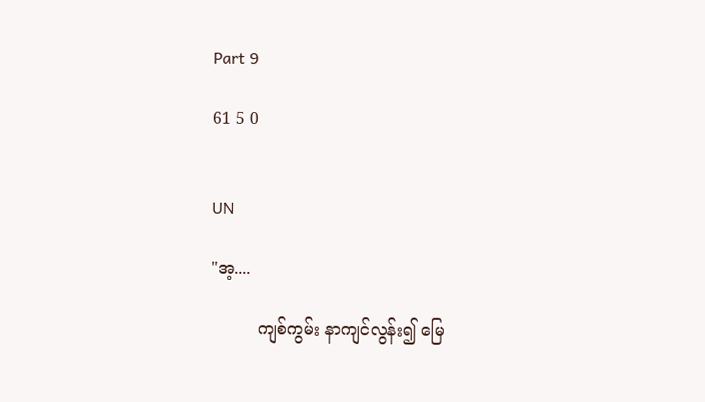Part 9

61 5 0


UN

"အ့....

         ကျစ်ကွမ်း နာကျင်လွန်း၍ မြေ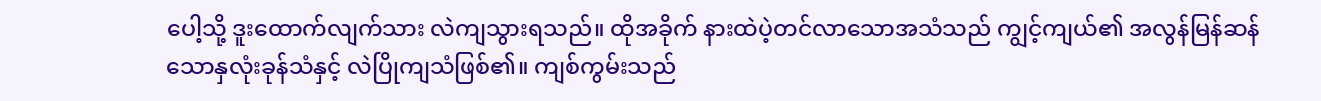ပေါ့သို့ ဒူးထောက်လျက်သား လဲကျသွားရသည်။ ထိုအခိုက် နားထဲပဲ့တင်လာသောအသံသည် ကျွင့်ကျယ်၏ အလွန်မြန်ဆန်သောနှလုံးခုန်သံနှင့် လဲပြိုကျသံဖြစ်၏။ ကျစ်ကွမ်းသည်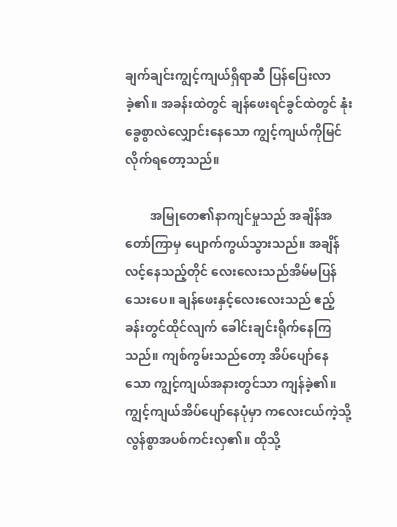ချက်ချင်းကျွင့်ကျယ်ရှိရာဆီ ပြန်ပြေးလာခဲ့၏။ အခန်းထဲတွင် ချန်ဖေးရင်ခွင်ထဲတွင် နုံးခွေစွာလဲလျှောင်းနေသော ကျွင့်ကျယ်ကိုမြင်လိုက်ရတော့သည်။

        အမြုတေ၏နာကျင်မှုသည် အချိန်အတော်ကြာမှ ပျောက်ကွယ်သွားသည်။ အချိန်လင့်နေသည့်တိုင် လေးလေးသည်အိမ်မပြန်သေးပေ။ ချန်ဖေးနှင့်လေးလေးသည် ဧည့်ခန်းတွင်ထိုင်လျက် ခေါင်းချင်းရိုက်နေကြသည်။ ကျစ်ကွမ်းသည်တော့ အိပ်ပျော်နေသော ကျွင့်ကျယ်အနားတွင်သာ ကျန်ခဲ့၏။ ကျွင့်ကျယ်အိပ်ပျော်နေပုံမှာ ကလေးငယ်ကဲ့သို့ လွန်စွာအပစ်ကင်းလှ၏။ ထိုသို့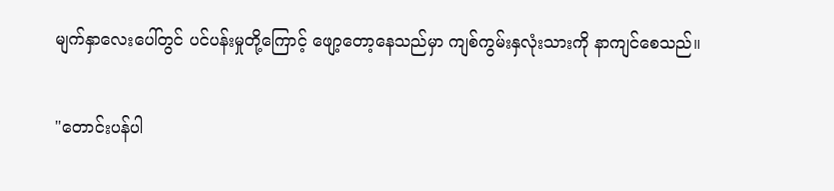မျက်နှာလေးပေါ်တွင် ပင်ပန်းမှုတို့ကြောင့် ဖျော့တော့နေသည်မှာ ကျစ်ကွမ်းနှလုံးသားကို နာကျင်စေသည်။

"တောင်းပန်ပါ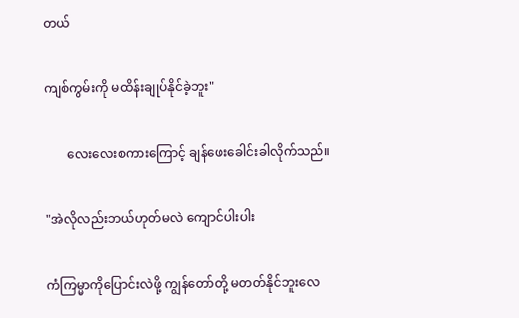တယ်

ကျစ်ကွမ်းကို မထိန်းချုပ်နိုင်ခဲ့ဘူး"

       လေးလေးစကားကြောင့် ချန်ဖေးခေါင်းခါလိုက်သည်။

"အဲလိုလည်းဘယ်ဟုတ်မလဲ ကျောင်ပါးပါး

ကံကြမ္မာကိုပြောင်းလဲဖို့ ကျွန်တော်တို့ မတတ်နိုင်ဘူးလေ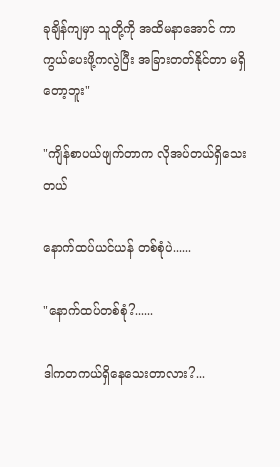ခုချိန်ကျမှာ သူတို့ကို အထိမနာအောင် ကာကွယ်ပေးဖို့ကလွဲပြီး အခြားတတ်နိုင်တာ မရှိတော့ဘူး"

"ကျိန်စာပယ်ဖျက်တာက လိုအပ်တယ်ရှိသေးတယ်

နောက်ထပ်ယင်ယန် တစ်စုံပဲ......

"နောက်ထပ်တစ်စုံ?......

ဒါကတကယ်ရှိနေသေးတာလား?...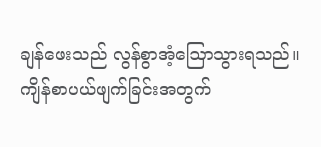ချန်ဖေးသည် လွန်စွာအံ့ဩောသွားရသည်။ ကျိန်စာပယ်ဖျက်ခြင်းအတွက်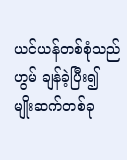ယင်ယန်တစ်စုံသည် ဟွမ် ချန်ခဲ့ပြီး၍ မျိုးဆက်တစ်ခု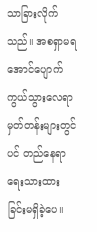သာခြားလိုက်သည်။ အစရှာမရအောင်ပျောက်ကွယ်သွားလေရာ မှတ်တန်းများတွင်ပင် တည်နေရာ ရေးသားထားခြင်းမရှိခဲ့ပေ။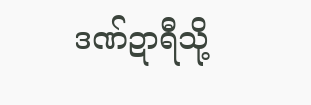ဒဏ်ဍာရီသို့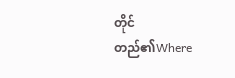တိုင်တည်၏Where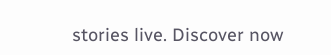stories live. Discover now